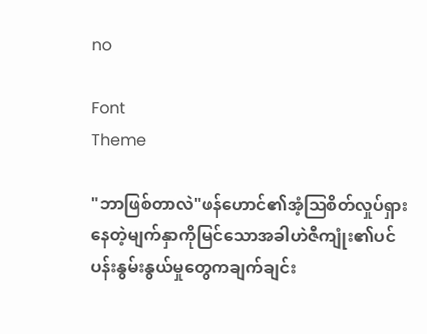no

Font
Theme

"ဘာဖြစ်တာလဲ"ဖန်ဟောင်၏အံ့ဩစိတ်လှုပ်ရှားနေတဲ့မျက်နှာကိုမြင်သောအခါဟဲဇီကျုံး၏ပင်ပန်းနွမ်းနွယ်မှုတွေကချက်ချင်း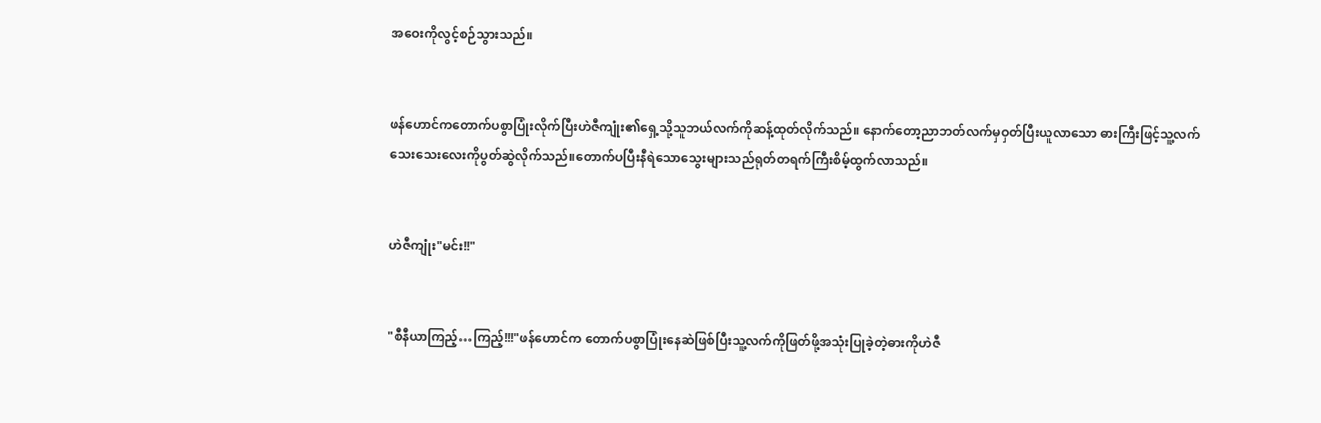အဝေးကိုလွင့်စဉ်သွားသည်။


ဖန်ဟောင်ကတောက်ပစွာပြုံးလိုက်ပြီးဟဲဇီကျုံး၏ရှေ့သို့သူဘယ်လက်ကိုဆန့်ထုတ်လိုက်သည်။ နောက်တော့ညာဘတ်လက်မှဝှတ်ပြီးယူလာသော ဓားကြီးဖြင့်သူ့လက်သေးသေးလေးကိုပွတ်ဆွဲလိုက်သည်။တောက်ပပြီးနီရဲသောသွေးများသည်ရုတ်တရက်ကြီးစိမ့်ထွက်လာသည်။


ဟဲဇီကျုံး"မင်း!!"


"စီနီယာကြည့်…ကြည့်!!!"ဖန်ဟောင်က တောက်ပစွာပြုံးနေဆဲဖြစ်ပြီးသူ့လက်ကိုဖြတ်ဖို့အသုံးပြုခဲ့တဲ့ဓားကိုဟဲဇီ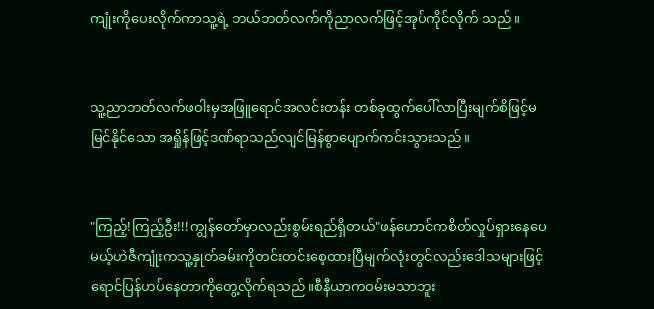ကျုံးကိုပေးလိုက်ကာသူ့ရဲ့ ဘယ်ဘတ်လက်ကိုညာလက်ဖြင့်အုပ်ကိုင်လိုက် သည်။


သူ့ညာဘတ်လက်ဖဝါးမှအဖြူရောင်အလင်းတန်း တစ်ခုထွက်ပေါ်လာပြီးမျက်စိဖြင့်မမြင်နိုင်သော အရှိုန်ဖြင့်ဒဏ်ရာသည်လျင်မြန်စွာပျောက်ကင်းသွားသည်။


"ကြည့်!ကြည့်ဦး!!!ကျွန်တော်မှာလည်းစွမ်းရည်ရှိတယ်"ဖန်ဟောင်ကစိတ်လှုပ်ရှားနေပေမယ့်ဟဲဇီကျုံးကသူ့နှုတ်ခမ်းကိုတင်းတင်းစေ့ထားပြီမျက်လုံးတွင်လည်းဒေါသများဖြင့်ရောင်ပြန်ဟပ်နေတာကိုတွေ့လိုက်ရသည်။စီနီယာကဝမ်းမသာဘူး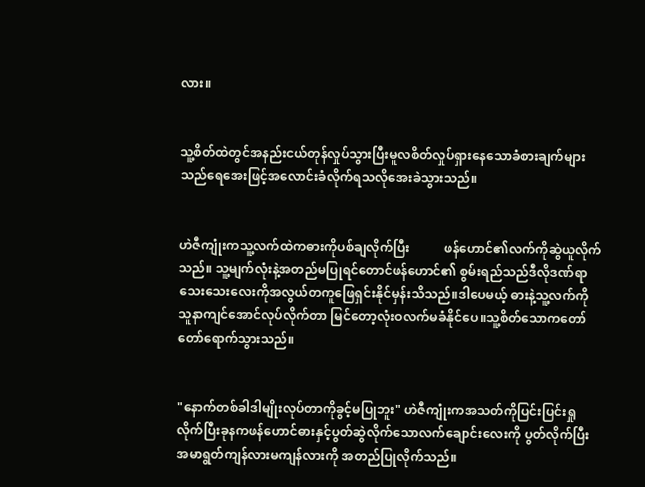လား။


သူ့စိတ်ထဲတွင်အနည်းငယ်တုန်လှုပ်သွားပြီးမူလစိတ်လှုပ်ရှားနေသောခံစားချက်များသည်ရေအေးဖြင့်အလောင်းခံလိုက်ရသလိုအေးခဲသွားသည်။


ဟဲဇီကျုံးကသူ့လက်ထဲကဓားကိုပစ်ချလိုက်ပြီး           ဖန်ဟောင်၏လက်ကိုဆွဲယူလိုက်သည်။ သူ့မျက်လုံးနဲ့အတည်မပြုရင်တောင်ဖန်ဟောင်၏ စွမ်းရည်သည်ဒီလိုဒဏ်ရာသေးသေးလေးကိုအလွယ်တကူဖြေရှင်းနိုင်မှန်းသိသည်။ဒါပေမယ့် ဓားနဲ့သူ့လက်ကိုသူနာကျင်အောင်လုပ်လိုက်တာ မြင်တော့လုံးဝလက်မခံနိုင်ပေ။သူ့စိတ်သောကတော်တော်ရောက်သွားသည်။


"နောက်တစ်ခါဒါမျိုးလုပ်တာကိုခွင့်မပြုဘူး" ဟဲဇီကျုံးကအသတ်ကိုပြင်းပြင်းရှုလိုက်ပြီးခုနကဖန်ဟောင်ဓားနှင့်ပွတ်ဆွဲလိုက်သောလက်ချောင်းလေးကို ပွတ်လိုက်ပြီးအမာရွတ်ကျန်လားမကျန်လားကို အတည်ပြုလိုက်သည်။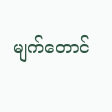မျက်တောင်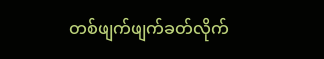တစ်ဖျက်ဖျက်ခတ်လိုက်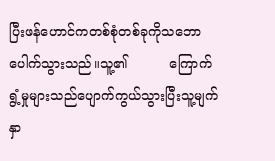ပြီးဖန်ဟောင်ကတစ်စုံတစ်ခုကိုသဘောပေါက်သွားသည်။သူ့၏          ကြောက်ရွံ့မှုများသည်ပျောက်ကွယ်သွားပြီးသူ့မျက်နှာ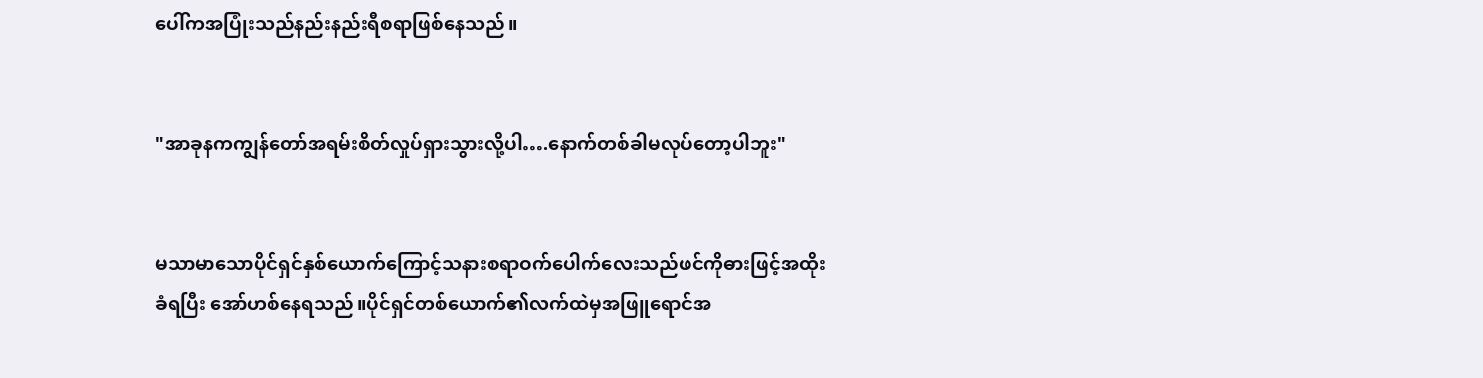ပေါ်ကအပြုံးသည်နည်းနည်းရီစရာဖြစ်နေသည်။


"အာခုနကကျွန်တော်အရမ်းစိတ်လှုပ်ရှားသွားလို့ပါ….နောက်တစ်ခါမလုပ်တော့ပါဘူး"


မသာမာသောပိုင်ရှင်နှစ်ယောက်ကြောင့်သနားစရာဝက်ပေါက်လေးသည်ဖင်ကိုဓားဖြင့်အထိုးခံရပြီး အော်ဟစ်နေရသည်။ပိုင်ရှင်တစ်ယောက်၏လက်ထဲမှအဖြူရောင်အ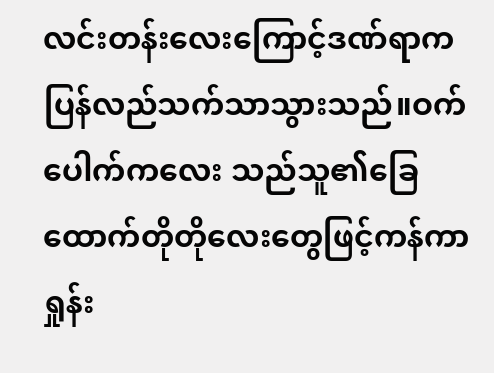လင်းတန်းလေးကြောင့်ဒဏ်ရာကပြန်လည်သက်သာသွားသည်။ဝက်ပေါက်ကလေး သည်သူ၏ခြေထောက်တိုတိုလေးတွေဖြင့်ကန်ကာ ရှုန်း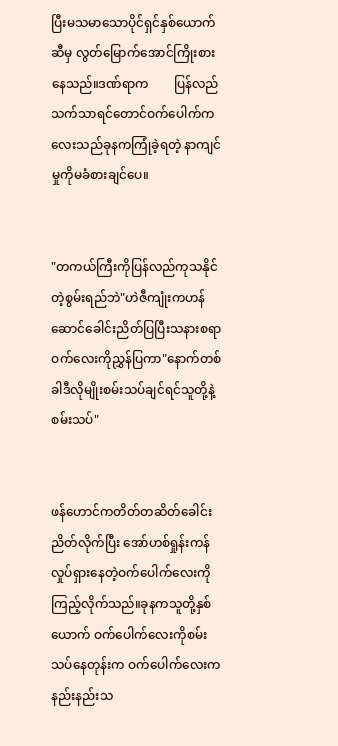ပြီးမသမာသောပိုင်ရှင်နှစ်ယောက်ဆီမှ လွတ်မြောက်အောင်ကြိုးစားနေသည်။ဒဏ်ရာက        ပြန်လည်သက်သာရင်တောင်ဝက်ပေါက်ကလေးသည်ခုနကကြုံခဲ့ရတဲ့ နာကျင်မှုကိုမခံစားချင်ပေ။


"တကယ်ကြီးကိုပြန်လည်ကုသနိုင်တဲ့စွမ်းရည်ဘဲ"ဟဲဇီကျုံးကဟန်ဆောင်ခေါင်းညိတ်ပြပြီးသနားစရာဝက်လေးကိုညွှန်ပြကာ"နောက်တစ်ခါဒီလိုမျိုးစမ်းသပ်ချင်ရင်သူတို့နဲ့စမ်းသပ်"


ဖန်ဟောင်ကတိတ်တဆိတ်ခေါင်းညိတ်လိုက်ပြီး အော်ဟစ်ရှုန်းကန်လှုပ်ရှားနေတဲ့ဝက်ပေါက်လေးကို ကြည့်လိုက်သည်။ခုနကသူတို့နှစ်ယောက် ဝက်ပေါက်လေးကိုစမ်းသပ်နေတုန်းက ဝက်ပေါက်လေးကနည်းနည်းသ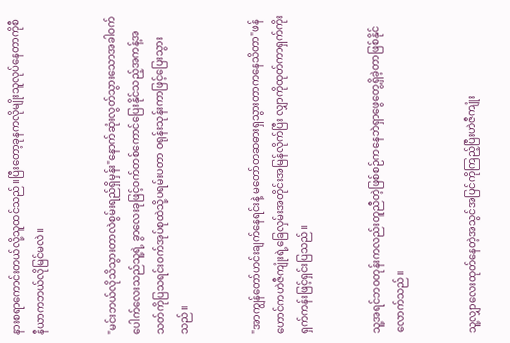နားစရာကောင်းတယ်လို့သူထင်သည်။ပြီးတော့ခုနကလိုမျိုးသူလုပ်နေတာကိုစီနီယာကဘယ်လိုမြင်မလဲ။


"မင်းဘယ်လိုသိသွားတာလဲစွမ်းရည်ရှိမှန်း"နောက်ဆုံးလွတ်သွားသောအခါဝက်ပေါက်လေးသည်သူ့ရဲ့ ခွာလေးခုဖြင့်ဝက်တစ်ကောင်ပြေးနိုင်သည့်အကန့်အသတ်ကိုပြသရင်းဝက်အုပ်စုထဲသို့ပရမ်းပတာ ဝရုန်းသုန်းကာဖြင့်ပြေးသွားသည်။


"အာကျွန်တော်ဟင်းချက်နေရင်းနဲ့ မတော်တဆဓားရှသွားတာကနေသိတာ"ဖန်ဟောင်ကဟဲဇီကျုံးရဲ့ခြေလှမ်းအတိုင်းအမြန်လိုက်ပြီး လျှာကိုထုတ်ကာရှက်ကိုးရှက်ကန်းဖြင့်ရှင်းပြသည်။


သူ့အရင်ဘဝတုန်းကလည်းတူညီတဲ့ဖြစ်စဉ်ကနေဘဲရှာဖွေတွေ့ရှိခဲ့တာဖြစ်နိုင်လောက်သည်။


သူ့လျှာလေးထုတ်နေတဲ့အသွင်အပြင်ကိုကြည့်ပြီးဟဲဇီကျုံး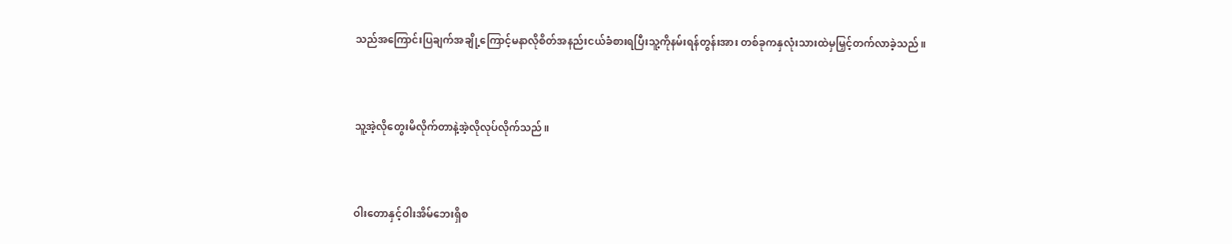သည်အကြောင်းပြချက်အချို့ကြောင့်မနာလိုစိတ်အနည်းငယ်ခံစားရပြီးသူ့ကိုနမ်းရန်တွန်းအား တစ်ခုကနှလုံးသားထဲမှမြှင့်တက်လာခဲ့သည်။


သူ့အဲ့လိုတွေးမိလိုက်တာနဲ့အဲ့လိုလုပ်လိုက်သည်။


ဝါးတောနှင့်ဝါးအိမ်ဘေးရှိစ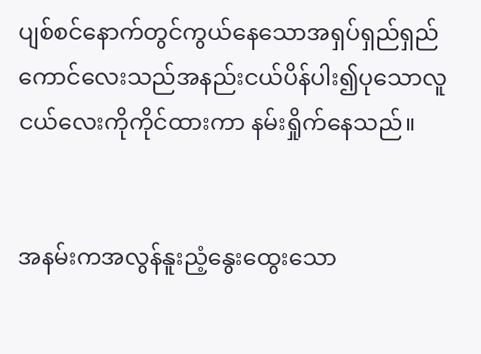ပျစ်စင်နောက်တွင်ကွယ်နေသောအရှပ်ရှည်ရှည်ကောင်လေးသည်အနည်းငယ်ပိန်ပါး၍ပုသောလူငယ်လေးကိုကိုင်ထားကာ နမ်းရှိုက်နေသည်။


အနမ်းကအလွန်နူးညံ့နွေးထွေးသော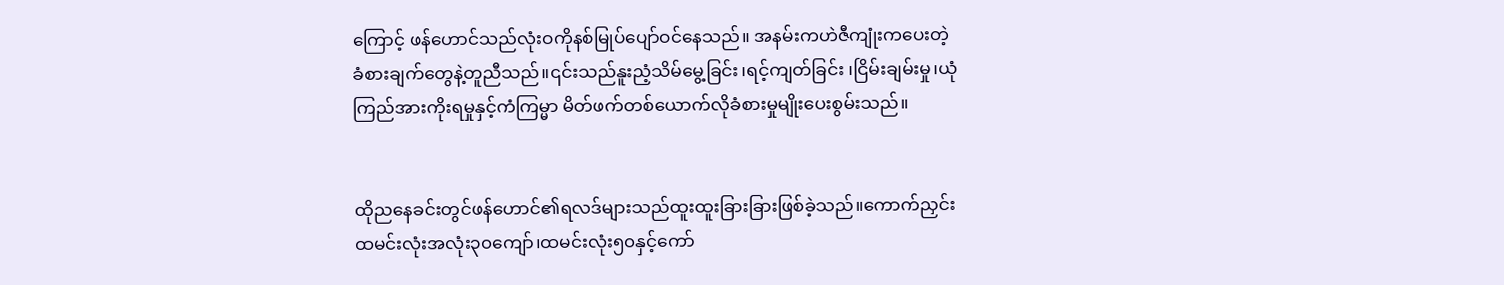ကြောင့် ဖန်ဟောင်သည်လုံးဝကိုနစ်မြုပ်ပျော်ဝင်နေသည်။ အနမ်းကဟဲဇီကျုံးကပေးတဲ့ခံစားချက်တွေနဲ့တူညီသည်။၎င်းသည်နူးညံ့သိမ်မွေ့ခြင်း၊ရင့်ကျတ်ခြင်း ၊ငြိမ်းချမ်းမှု၊ယုံကြည်အားကိုးရမှုနှင့်ကံကြမ္မာ မိတ်ဖက်တစ်‌ယောက်လိုခံစားမှုမျိုးပေးစွမ်းသည်။


ထိုညနေခင်းတွင်ဖန်ဟောင်၏ရလဒ်များသည်ထူးထူးခြားခြားဖြစ်ခဲ့သည်။ကောက်ညှင်းထမင်းလုံးအလုံး၃၀ကျော်၊ထမင်းလုံး၅၀နှင့်ကော်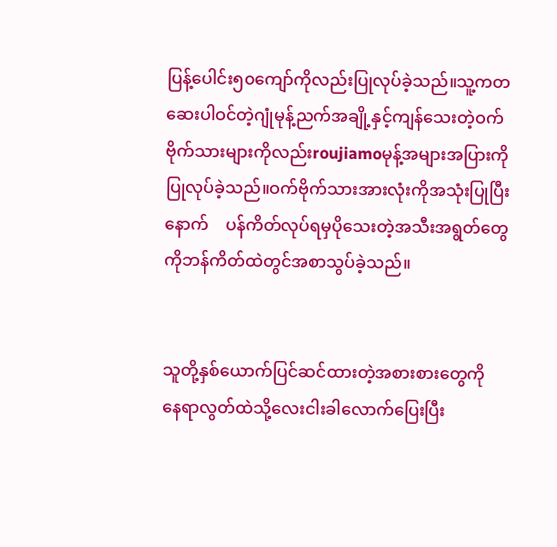ပြန့်ပေါင်း၅၀ကျော်ကိုလည်းပြုလုပ်ခဲ့သည်။သူ့ကတဆေးပါဝင်တဲ့ဂျုံမုန့်ညက်အချို့နှင့်ကျန်သေးတဲ့ဝက်ဗိုက်သားများကိုလည်းroujiamoမုန့်အများအပြားကိုပြုလုပ်ခဲ့သည်။ဝက်ဗိုက်သားအားလုံးကိုအသုံးပြုပြီးနောက်    ပန်ကိတ်လုပ်ရမှပိုသေးတဲ့အသီးအရွတ်တွေကိုဘန်ကိတ်ထဲတွင်အစာသွပ်ခဲ့သည်။


သူတို့နှစ်ယောက်ပြင်ဆင်ထားတဲ့အစားစားတွေကို   နေရာလွတ်ထဲသို့လေးငါးခါလောက်ပြေးပြီး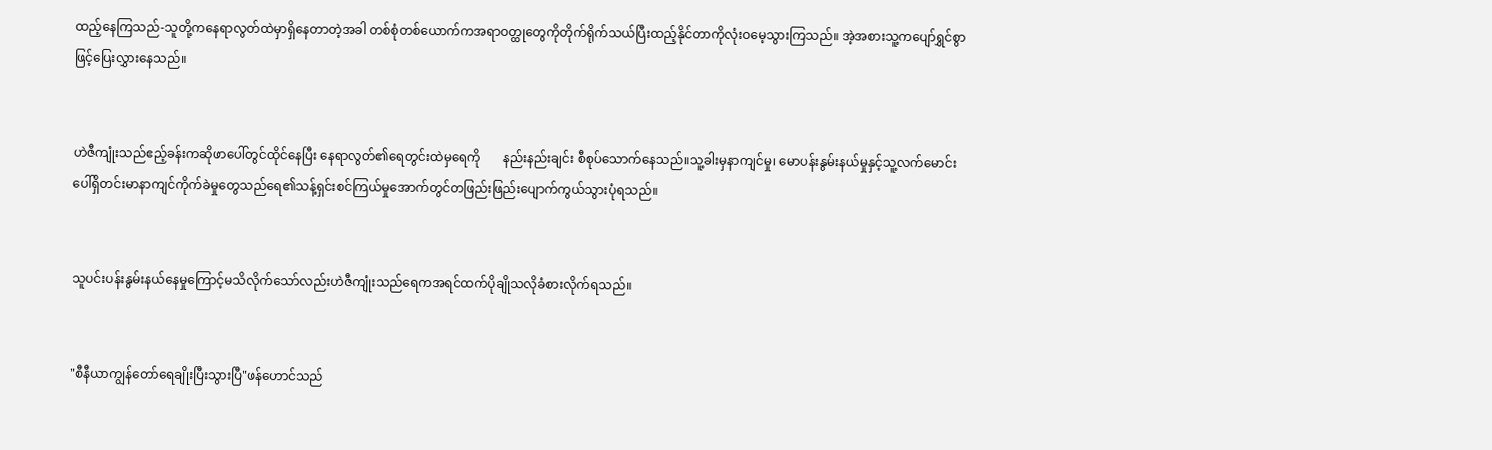ထည့်နေကြသည်-သူတို့ကနေရာလွတ်ထဲမှာရှိနေတာတဲ့အခါ တစ်စုံတစ်ယောက်ကအရာဝတ္ထုတွေကိုတိုက်ရိုက်သယ်ပြီးထည့်နိုင်တာကိုလုံးဝမေ့သွားကြသည်။ အဲ့အစားသူ့ကပျော်ရွှင်စွာဖြင့်ပြေးလွှားနေသည်။


ဟဲဇီကျုံးသည်ဧည့်ခန်းကဆိုဖာပေါ်တွင်ထိုင်နေပြီး နေရာလွတ်၏ရေတွင်းထဲမှရေကို       နည်းနည်းချင်း စီစုပ်သောက်နေသည်။သူ့ခါးမှနာကျင်မှု၊ မောပန်းနွမ်းနယ်မှုနှင့်သူ့လက်မောင်းပေါ်ရှိတင်းမာနာကျင်ကိုက်ခဲမှုတွေသည်ရေ၏သန့်ရှင်းစင်ကြယ်မှုအောက်တွင်တဖြည်းဖြည်းပျောက်ကွယ်သွားပုံရသည်။


သူပင်းပန်းနွမ်းနယ်နေမှုကြောင့်မသိလိုက်သော်လည်းဟဲဇီကျုံးသည်ရေကအရင်ထက်ပိုချိုသလိုခံစားလိုက်ရသည်။


"စီနီယာကျွန်တော်ရေချိုးပြီးသွားပြီ"ဖန်ဟောင်သည်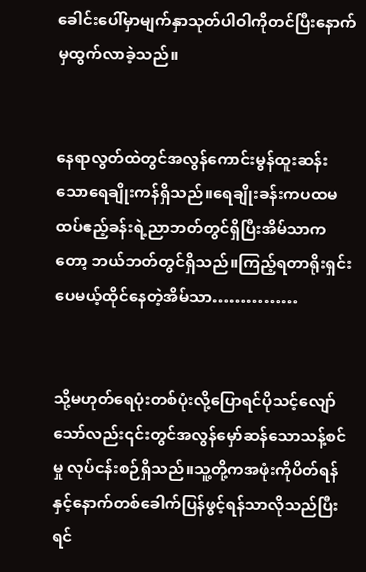ခေါင်းပေါ်မှာမျက်နှာသုတ်ပါဝါကိုတင်ပြီးနောက်မှထွက်လာခဲ့သည်။


နေရာလွတ်ထဲတွင်အလွန်ကောင်းမွန်ထူးဆန်းသောရေချိုးကန်ရှိသည်။ရေချိုးခန်းကပထမထပ်ဧည့်ခန်းရဲ့ညာဘတ်တွင်ရှိပြီးအိမ်သာကတော့ ဘယ်ဘတ်တွင်ရှိသည်။ကြည့်ရတာရိုးရှင်းပေမယ့်ထိုင်နေတဲ့အိမ်သာ……………


သို့မဟုတ်ရေပုံးတစ်ပုံးလို့ပြောရင်ပိုသင့်လျော်သော်လည်း၎င်းတွင်အလွန်မှော်ဆန်သောသန့်စင်မှု လုပ်ငန်းစဉ်ရှိသည်။သူ့တို့ကအဖုံးကိုပိတ်ရန်နှင့်နောက်တစ်ခေါက်ပြန်ဖွင့်ရန်သာလိုသည်ပြီးရင်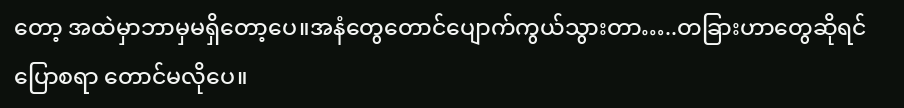တော့ အထဲမှာဘာမှမရှိတော့ပေ။အနံတွေတောင်ပျောက်ကွယ်သွားတာ…..တခြားဟာတွေဆိုရင်ပြောစရာ တောင်မလိုပေ။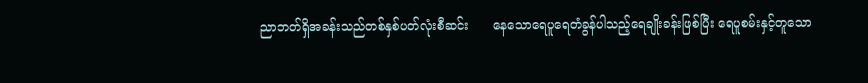ညာဘတ်ရှိအခန်းသည်တစ်နှစ်ပတ်လုံးစီဆင်း      နေသောရေပူရေတံခွန်ပါသည့်ရေချိုးခန်းဖြစ်ပြီး ရေပူစမ်းနှင့်တူသော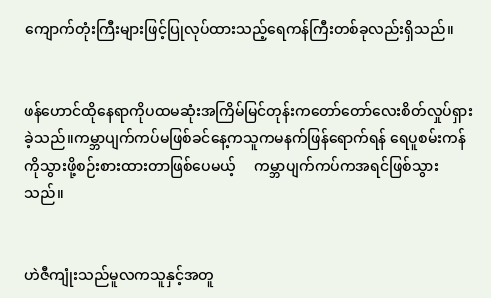ကျောက်တုံးကြီးများဖြင့်ပြုလုပ်ထားသည့်ရေကန်ကြီးတစ်ခုလည်းရှိသည်။


ဖန်ဟောင်ထိုနေရာကိုပထမဆုံးအကြိမ်မြင်တုန်းကတော်တော်လေးစိတ်လှုပ်ရှားခဲ့သည်။ကမ္ဘာပျက်ကပ်မဖြစ်ခင်နေ့ကသူကမနက်ဖြန်ရောက်ရန် ရေပူစမ်းကန်ကိုသွားဖို့စဉ်းစားထားတာဖြစ်ပေမယ့်     ကမ္ဘာပျက်ကပ်ကအရင်ဖြစ်သွားသည်။


ဟဲဇီကျုံးသည်မူလကသူနှင့်အတူ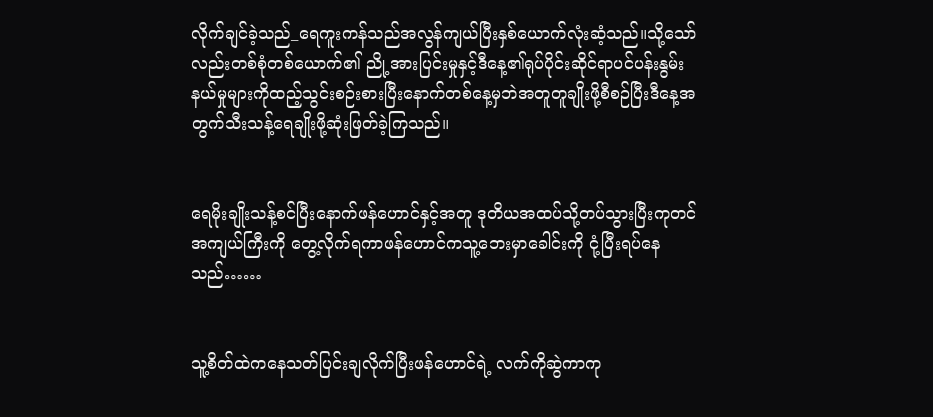လိုက်ချင်ခဲ့သည်_ရေကူးကန်သည်အလွန်ကျယ်ပြီးနှစ်ယောက်လုံးဆံ့သည်။သို့သော်လည်းတစ်စုံတစ်ယောက်၏ ညို့အားပြင်းမှုနှင့်ဒီနေ့၏ရုပ်ပိုင်းဆိုင်ရာပင်ပန်းနွမ်းနယ်မှုများကိုထည့်သွင်းစဉ်းစားပြီးနောက်တစ်နေ့မှဘဲအတူတူချိုးဖို့စီစဉ်ပြီးဒီနေ့အတွက်သီးသန့်ရေချိုးဖို့ဆုံးဖြတ်ခဲ့ကြသည်။


ရေမိုးချိုးသန့်စင်ပြီးနောက်ဖန်ဟောင်နှင့်အတူ ဒုတိယအထပ်သို့တပ်သွားပြီးကုတင်အကျယ်ကြီးကို တွေ့လိုက်ရကာဖန်ဟောင်ကသူ့ဘေးမှာခေါင်းကို ငုံ့ပြီးရပ်နေသည်……


သူ့စိတ်ထဲကနေသတ်ပြင်းချလိုက်ပြီးဖန်ဟောင်ရဲ့ လက်ကိုဆွဲကာကု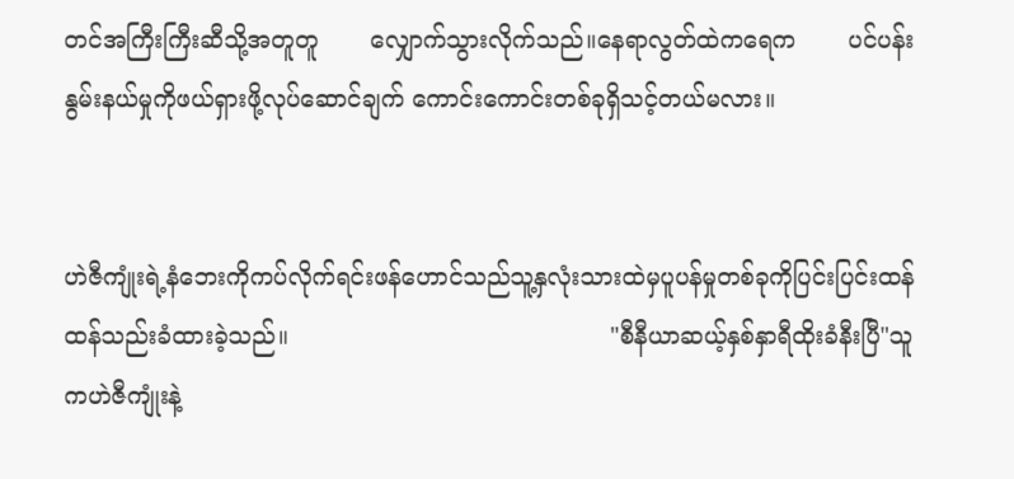တင်အကြီးကြီးဆီသို့အတူတူ       လျှောက်သွားလိုက်သည်။နေရာလွတ်ထဲကရေက       ပင်ပန်းနွမ်းနယ်မှုကိုဖယ်ရှားဖို့လုပ်ဆောင်ချက် ကောင်းကောင်းတစ်ခုရှိသင့်တယ်မလား။


ဟဲဇီကျုံးရဲ့နံဘေးကိုကပ်လိုက်ရင်းဖန်ဟောင်သည်သူ့နှလုံးသားထဲမှပူပန်မှုတစ်ခုကိုပြင်းပြင်းထန်ထန်သည်းခံထားခဲ့သည်။                                           "စီနီယာဆယ့်နှစ်နှာရီထိုးခံနီးပြီ"သူကဟဲဇီကျုံးနဲ့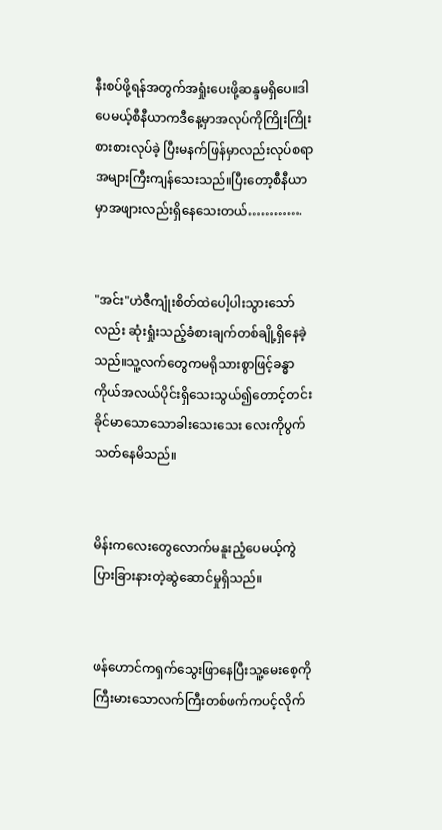နီးစပ်ဖို့ရန်အတွက်အရှုံးပေးဖို့ဆန္ဒမရှိပေ။ဒါပေမယ့်စီနီယာကဒီနေ့မှာအလုပ်ကိုကြိုးကြိုးစားစားလုပ်ခဲ့ ပြီးမနက်ဖြန်မှာလည်းလုပ်စရာအများကြီးကျန်သေးသည်။ပြီးတော့စီနီယာမှာအဖျားလည်းရှိနေသေးတယ်………….


"အင်း"ဟဲဇီကျုံးစိတ်ထဲပေါ့ပါးသွားသော်လည်း ဆုံးရှုံးသည့်ခံစားချက်တစ်ချို့ရှိနေခဲ့သည်။သူ့လက်တွေကမရိုသားစွာဖြင့်ခန္ဓာကိုယ်အလယ်ပိုင်းရှိသေးသွယ်၍တောင့်တင်းခိုင်မာသောသောခါးသေးသေး လေးကိုပွက်သတ်နေမိသည်။


မိန်းကလေးတွေလောက်မနူးညံ့ပေမယ့်ကွဲပြားခြားနားတဲ့ဆွဲဆောင်မှုရှိသည်။


ဖန်ဟောင်ကရှက်သွေးဖြာနေပြီးသူ့မေးစေ့ကို ကြီးမားသောလက်ကြီးတစ်ဖက်ကပင့်လိုက်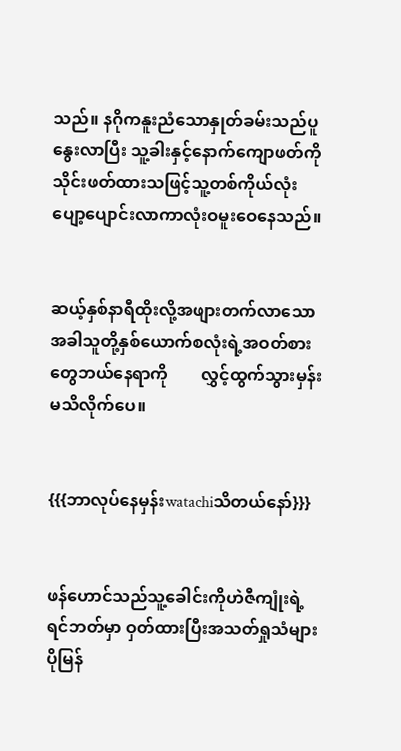သည်။ နဂိုကနူးညံသောနှုတ်ခမ်းသည်ပူနွေးလာပြီး သူ့ခါးနှင့်နောက်ကျောဖတ်ကိုသိုင်းဖတ်ထားသဖြင့်သူ့တစ်ကိုယ်လုံးပျော့ပျောင်းလာကာလုံးဝမူးဝေနေသည်။


ဆယ့်နှစ်နာရီထိုးလို့အဖျားတက်လာသောအခါသူတို့နှစ်ယောက်စလုံးရဲ့အဝတ်စားတွေဘယ်နေရာကို        လွှင့်ထွက်သွားမှန်းမသိလိုက်ပေ။


{{{ဘာလုပ်နေမှန်းwatachiသိတယ်နော်}}}


ဖန်ဟောင်သည်သူ့ခေါင်းကိုဟဲဇီကျုံးရဲ့ရင်ဘတ်မှာ ဝှတ်ထားပြီးအသတ်ရှုသံများပိုမြန်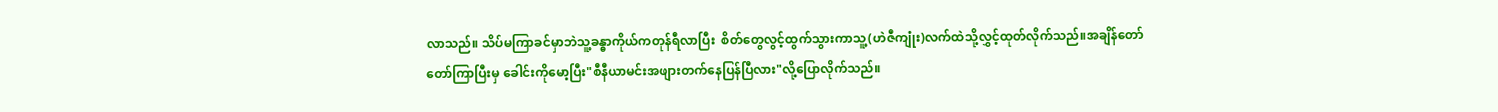လာသည်။ သိပ်မကြာခင်မှာဘဲသူ့ခန္ဓာကိုယ်ကတုန်ရီလာပြီး  စိတ်တွေလွင့်ထွက်သွားကာသူ့(ဟဲဇီကျုံး)လက်ထဲသို့လွှင့်ထုတ်လိုက်သည်။အချိန်တော်တော်ကြာပြီးမှ ခေါင်းကိုမော့ပြီး"စီနီယာမင်းအဖျားတက်နေပြန်ပြီလား"လို့ပြောလိုက်သည်။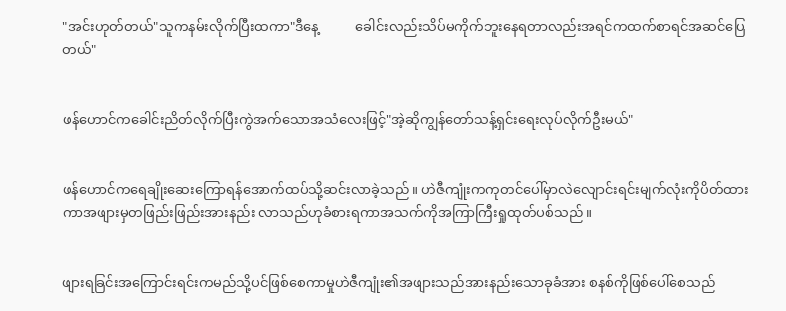"အင်းဟုတ်တယ်"သူကနမ်းလိုက်ပြီးထကာ"ဒီနေ့           ခေါင်းလည်းသိပ်မကိုက်ဘူးနေရတာလည်းအရင်ကထက်စာရင်အဆင်ပြေတယ်"


ဖန်ဟောင်ကခေါင်းညိတ်လိုက်ပြီးကွဲအက်သောအသံလေးဖြင့်"အဲ့ဆိုကျွန်တော်သန့်ရှင်းရေးလုပ်လိုက်ဦးမယ်"


ဖန်ဟောင်ကရေချိုးဆေးကြောရန်အောက်ထပ်သို့ဆင်းလာခဲ့သည်။ ဟဲဇီကျုံးကကုတင်ပေါ်မှာလဲလျောင်းရင်းမျက်လုံးကိုပိတ်ထားကာအဖျားမှတဖြည်းဖြည်းအားနည်း လာသည်ဟုခံစားရကာအသက်ကိုအကြာကြီးရှုထုတ်ပစ်သည်။


ဖျားရခြင်းအကြောင်းရင်းကမည်သို့ပင်ဖြစ်စေကာမှုဟဲဇီကျုံး၏အဖျားသည်အားနည်းသောခုခံအား စနစ်ကိုဖြစ်ပေါ်စေသည်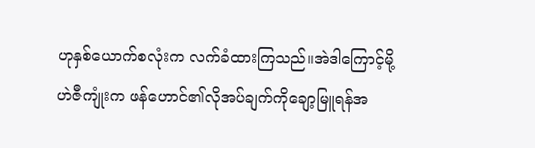ဟုနှစ်ယောက်စလုံးက လက်ခံထားကြသည်။အဲဒါကြောင့်မို့ဟဲဇီကျုံးက ဖန်ဟောင်၏လိုအပ်ချက်ကိုချော့မြူရန်အ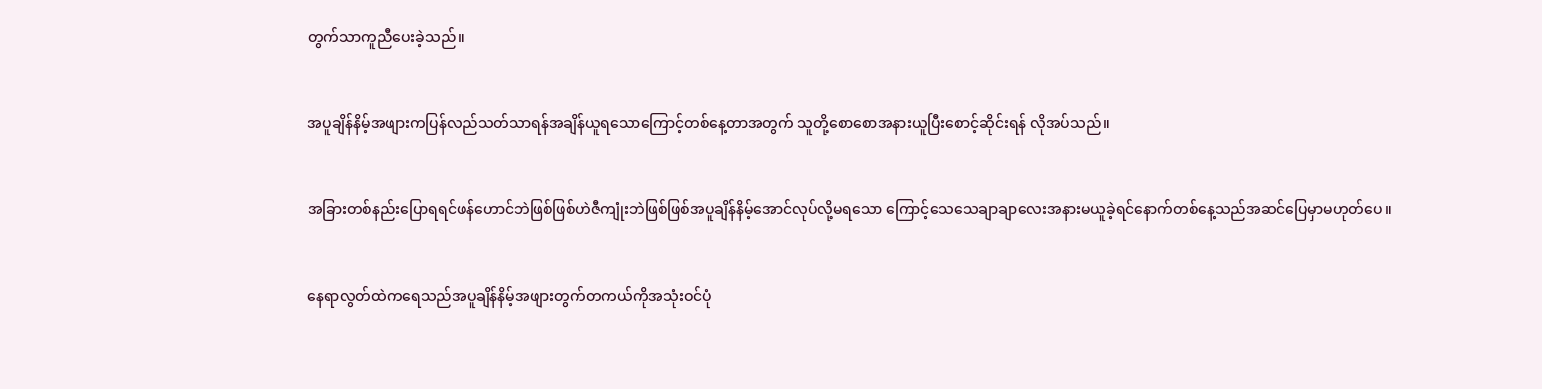တွက်သာကူညီပေးခဲ့သည်။


အပူချိန်နိမ့်အဖျားကပြန်လည်သတ်သာရန်အချိန်ယူရသောကြောင့်တစ်နေ့တာအတွက် သူတို့စောစောအနားယူပြီးစောင့်ဆိုင်းရန် လိုအပ်သည်။


အခြားတစ်နည်းပြောရရင်ဖန်ဟောင်ဘဲဖြစ်ဖြစ်ဟဲဇီကျုံးဘဲဖြစ်ဖြစ်အပူချိန်နိမ့်အောင်လုပ်လို့မရသော ကြောင့်သေသေချာချာလေးအနားမယူခဲ့ရင်နောက်တစ်နေ့သည်အဆင်ပြေမှာမဟုတ်ပေ။


နေရာလွတ်ထဲကရေသည်အပူချိန်နိမ့်အဖျားတွက်တကယ်ကိုအသုံးဝင်ပုံ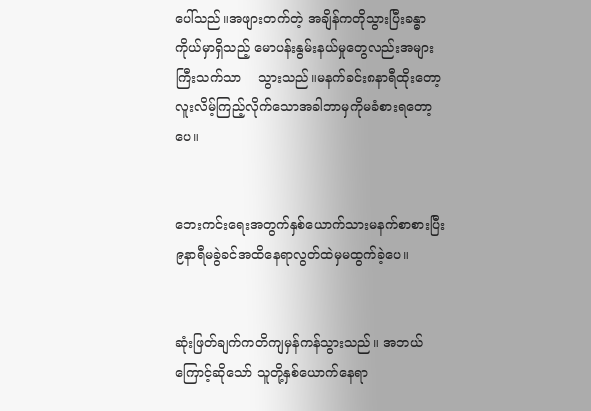ပေါ်သည်။အဖျားတက်တဲ့ အချိန်ကတိုသွားပြီးခန္ဓာကိုယ်မှာရှိသည့် မောပန်းနွမ်းနယ်မှုတွေလည်းအများကြီးသက်သာ    သွားသည်။မနက်ခင်း၈နာရီထိုးတော့လူးလိမ့်ကြည့်လိုက်သောအခါဘာမှကိုမခံစားရတော့ပေ။


ဘေးကင်းရေးအတွက်နှစ်ယောက်သားမနက်စာစားပြီး၉နာရီမခွဲခင်အထိနေရာလွတ်ထဲမှမထွက်ခဲ့ပေ။


ဆုံးဖြတ်ချက်ကတိကျမှန်ကန်သွားသည်။ အဘယ်ကြောင့်ဆိုသော် သူတို့နှစ်ယောက်နေရာ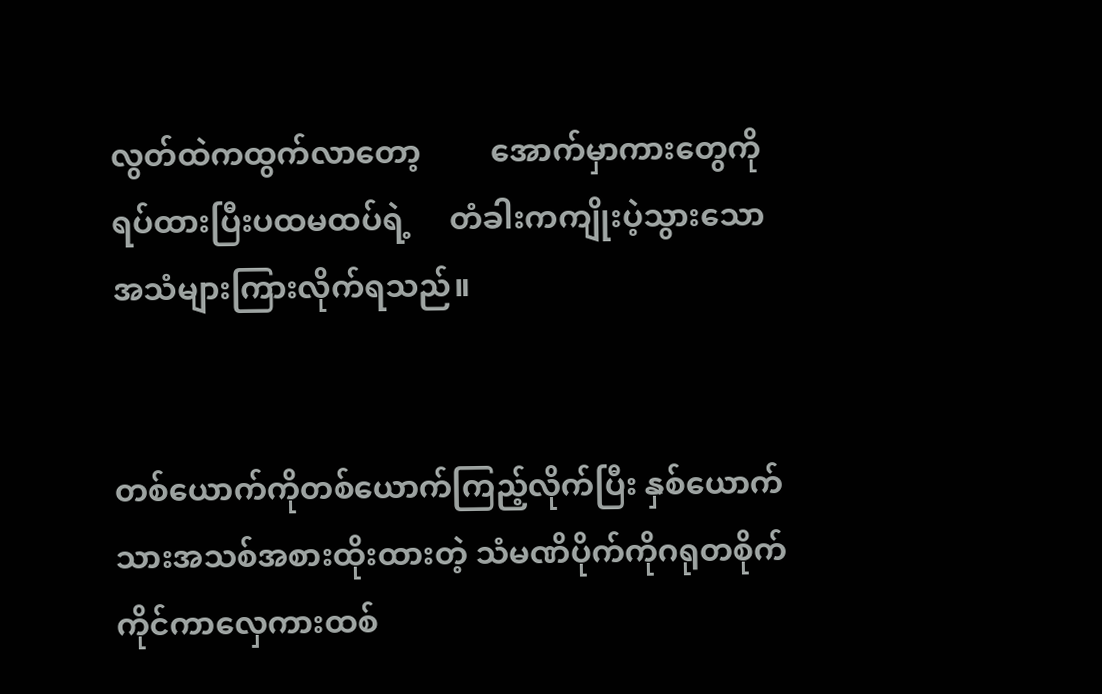လွတ်ထဲကထွက်လာတော့         အောက်မှာကားတွေကိုရပ်ထားပြီးပထမထပ်ရဲ့     တံခါးကကျိုးပဲ့သွားသောအသံများကြားလိုက်ရသည်။


တစ်ယောက်ကိုတစ်ယောက်ကြည့်လိုက်ပြီး နှစ်ယောက်သားအသစ်အစားထိုးထားတဲ့ သံမဏိပိုက်ကိုဂရုတစိုက်ကိုင်ကာလှေကားထစ်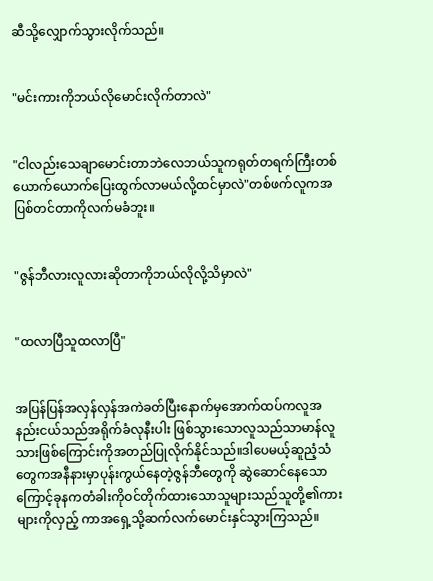ဆီသို့လျှောက်သွားလိုက်သည်။


"မင်းကားကိုဘယ်လိုမောင်းလိုက်တာလဲ"


"ငါလည်းသေချာမောင်းတာဘဲလေဘယ်သူကရုတ်တရက်ကြီးတစ်ယောက်ယောက်ပြေးထွက်လာမယ်လို့ထင်မှာလဲ"တစ်ဖက်လူကအပြစ်တင်တာကိုလက်မခံဘူး။


"ဇွန်ဘီလားလူလားဆိုတာကိုဘယ်လိုလို့သိမှာလဲ"


"ထလာပြီသူထလာပြီ"


အပြန်ပြန်အလှန်လှန်အကဲခတ်ပြီးနောက်မှအောက်ထပ်ကလူအနည်းငယ်သည်အရိုက်ခံလုနီးပါး ဖြစ်သွားသောလူသည်သာမာန်လူသားဖြစ်ကြောင်းကိုအတည်ပြုလိုက်နိုင်သည်။ဒါပေမယ့်ဆူညံ့သံတွေကအနီနားမှာပုန်းကွယ်နေတဲ့ဇွန်ဘီတွေကို ဆွဲဆောင်နေသောကြောင့်ခုနကတံခါးကိုဝင်တိုက်ထားသောသူများသည်သူတို့၏ကားများကိုလှည့် ကာအရှေ့သို့ဆက်လက်မောင်းနှင်သွားကြသည်။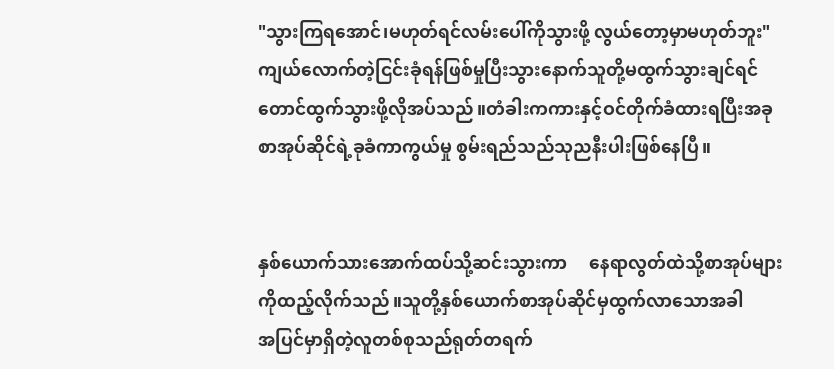"သွားကြရအောင်၊မဟုတ်ရင်လမ်းပေါ်ကိုသွားဖို့ လွယ်တော့မှာမဟုတ်ဘူး"ကျယ်လောက်တဲ့ငြင်းခုံရန်ဖြစ်မှုပြီးသွားနောက်သူတို့မထွက်သွားချင်ရင်တောင်ထွက်သွားဖို့လိုအပ်သည်။တံခါးကကားနှင့်ဝင်တိုက်ခံထားရပြီးအခုစာအုပ်ဆိုင်ရဲ့ခုခံကာကွယ်မှု စွမ်းရည်သည်သုညနီးပါးဖြစ်နေပြီ။


နှစ်ယောက်သားအောက်ထပ်သို့ဆင်းသွားကာ     နေရာလွတ်ထဲသို့စာအုပ်များကိုထည့်လိုက်သည်။သူတို့နှစ်ယောက်စာအုပ်ဆိုင်မှထွက်လာသောအခါ        အပြင်မှာရှိတဲ့လူတစ်စုသည်ရုတ်တရက်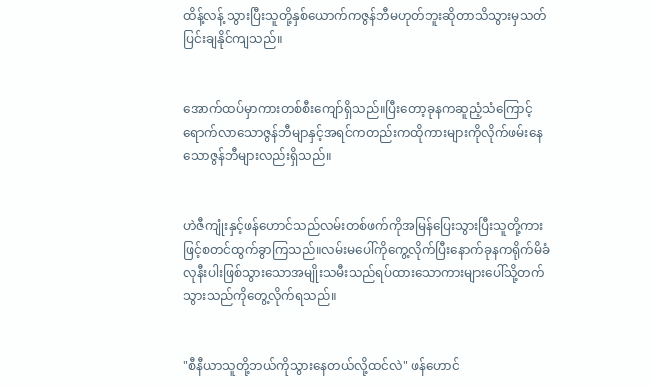ထိန့်လန့် သွားပြီးသူတို့နှစ်ယောက်ကဇွန်ဘီမဟုတ်ဘူးဆိုတာသိသွားမှသတ်ပြင်းချနိုင်ကျသည်။


အောက်ထပ်မှာကားတစ်စီးကျော်ရှိသည်။ပြီးတော့ခုနကဆူညံ့သံကြောင့်ရောက်လာသောဇွန်ဘီမျာနှင့်အရင်ကတည်းကထိုကားများကိုလိုက်ဖမ်းနေသောဇွန်ဘီများလည်းရှိသည်။


ဟဲဇီကျုံးနှင့်ဖန်ဟောင်သည်လမ်းတစ်ဖက်ကိုအမြန်ပြေးသွားပြီးသူတို့ကားဖြင့်စတင်ထွက်ခွာကြသည်။လမ်းမပေါ်ကိုကွေ့လိုက်ပြီးနောက်ခုနကရိုက်မိခံလုနီးပါးဖြစ်သွားသောအမျိုးသမီးသည်ရပ်ထားသောကားများပေါ်သို့တက်သွားသည်ကိုတွေ့လိုက်ရသည်။


"စီနီယာသူတို့ဘယ်ကိုသွားနေတယ်လို့ထင်လဲ" ဖန်ဟောင်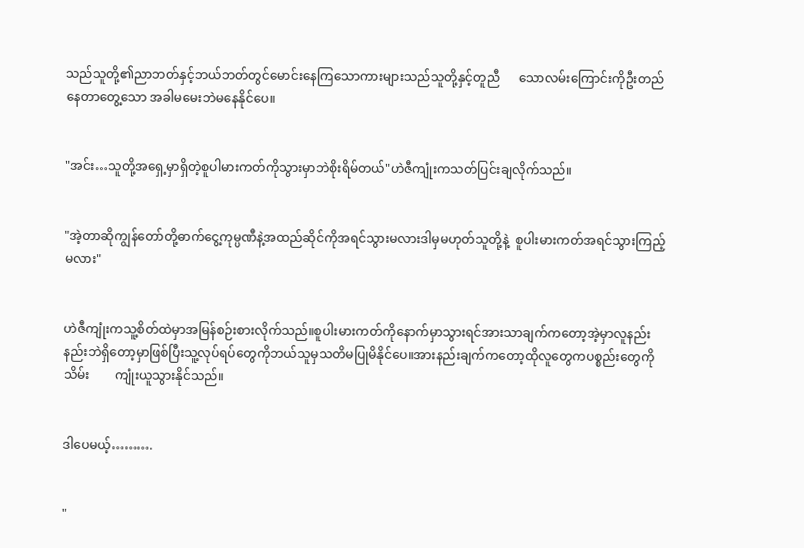သည်သူတို့၏ညာဘတ်နှင့်ဘယ်ဘတ်တွင်မောင်းနေကြသောကားများသည်သူတို့နှင့်တူညီ      သောလမ်းကြောင်းကိုဦးတည်နေတာတွေ့သော အခါမမေးဘဲမနေနိုင်ပေ။


"အင်း…သူတို့အရှေ့မှာရှိတဲ့စူပါမားကတ်ကိုသွားမှာဘဲစိုးရိမ်တယ်"ဟဲဇီကျုံးကသတ်ပြင်းချလိုက်သည်။


"အဲ့တာဆိုကျွန်တော်တို့ဓာက်ငွေ့ကုမ္ပဏီနဲ့အထည်ဆိုင်ကိုအရင်သွားမလားဒါမှမဟုတ်သူတို့နဲ့  စူပါးမားကတ်အရင်သွားကြည့်မလား"


ဟဲဇီကျုံးကသူ့စိတ်ထဲမှာအမြန်စဉ်းစားလိုက်သည်။စူပါးမားကတ်ကိုနောက်မှာသွားရင်အားသာချက်ကတော့အဲ့မှာလူနည်းနည်းဘဲရှိတော့မှာဖြစ်ပြီးသူ့လုပ်ရပ်တွေကိုဘယ်သူမှသတိမပြုမိနိုင်ပေ။အားနည်းချက်ကတော့ထိုလူတွေကပစ္စည်းတွေကိုသိမ်း        ကျုံးယူသွားနိုင်သည်။


ဒါပေမယ့်……….


"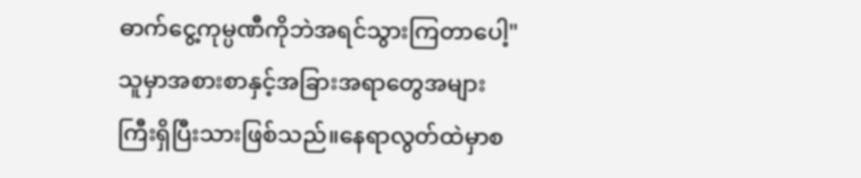ဓာက်ငွေ့ကုမ္ပဏီကိုဘဲအရင်သွားကြတာပေါ့"သူမှာအစားစာနှင့်အခြားအရာတွေအများကြီးရှိပြီးသားဖြစ်သည်။နေရာလွတ်ထဲမှာစ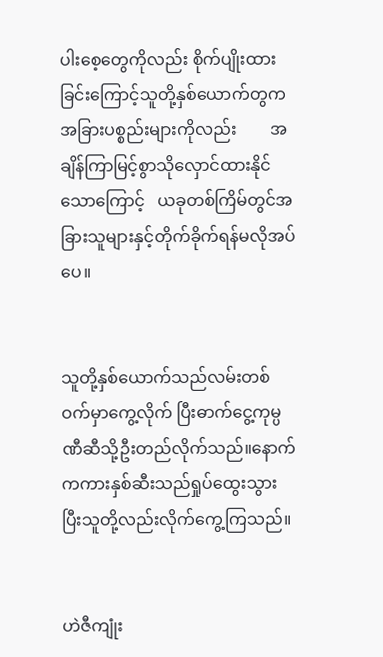ပါးစေ့တွေကိုလည်း စိုက်ပျိုးထားခြင်းကြောင့်သူတို့နှစ်ယောက်တွက အခြားပစ္စည်းများကိုလည်း        အချိန်ကြာမြင့်စွာသိုလှောင်ထားနိုင်သောကြောင့်   ယခုတစ်ကြိမ်တွင်အခြားသူများနှင့်တိုက်ခိုက်ရန်မလိုအပ်ပေ။


သူတို့နှစ်ယောက်သည်လမ်းတစ်ဝက်မှာကွေ့လိုက် ပြီးဓာက်ငွေ့ကုမ္ပဏီဆီသို့ဦးတည်လိုက်သည်။နောက်ကကားနှစ်ဆီးသည်ရှုပ်ထွေးသွားပြီးသူတို့လည်းလိုက်ကွေ့ကြသည်။


ဟဲဇီကျုံး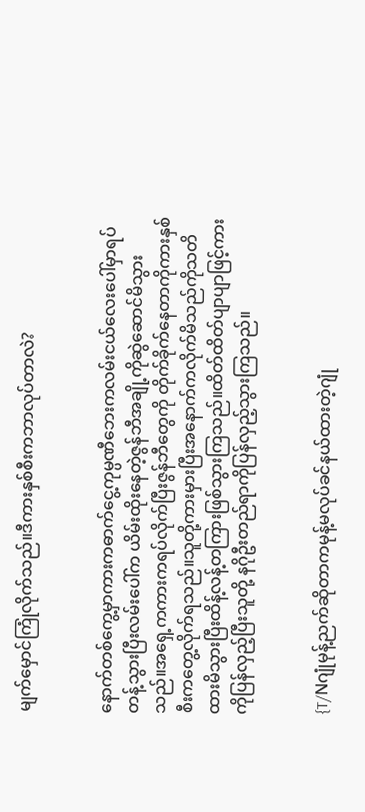မျက်မှောင်ကြုံလိုက်သည်။ဒီကားနှစ်စီးကဘာလုပ်တာလဲ?


နောက်တစ်ကွေ့မှာကားကဓာက်ငွေ့ကုမ္ပဏီဘေးကလမ်းငယ်လေးပေါ်မှာရပ်တန့်သွားပြီးလမ်းပေါ်က ယိမ်းထိုးနေတဲ့ဇွန်ဘီအချို့ကိုဆွဲဆောင်မိသွားသည်။အရှေ့ကကားကရပ်လိုက်ပြီးဇွန်ဘီတွေကို တိုက်ခိုက်နေတာကိုကားနှစ်စီးကတွေ့လိုက်ရသည်။သူတို့ကားမှားပြီးအနောက်ကလိုက်မိသည်ကိုသတိထားမိသွားပြီးထိန့်လန့်တကြားဖြစ်သွားကြသည်။ထိတ်ထိတ်ပျာပျာဖြင့်ကားကိုပြန်လှည့်ပြီးသူတို့ နဂိုဦးတည်ရာကိုပြန်လှည့်သွားကြသည်။


{T/Nဂျုံမုန့်ညက်ဆိုတာကမုန့်မလုပ်ခင်နယ်ထားတဲ့ဂျုံ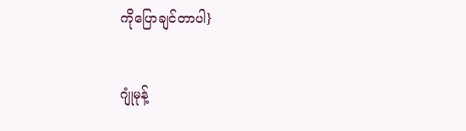ကိုပြောချင်တာပါ}


ဂျုံမုန့်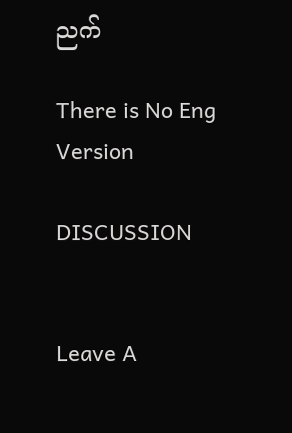ညက်

There is No Eng Version

DISCUSSION


Leave A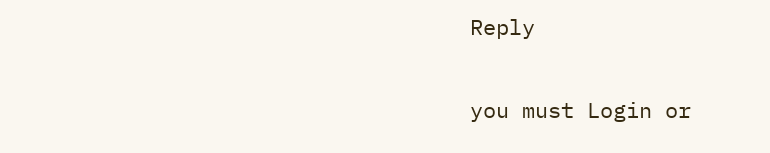Reply

you must Login or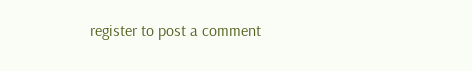register to post a comment